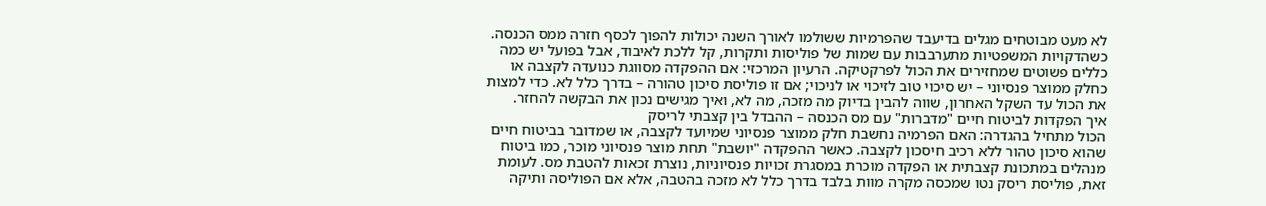לא מעט מבוטחים מגלים בדיעבד שהפרמיות ששולמו לאורך השנה יכולות להפוך לכסף חזרה ממס הכנסה. כשהדקויות המשפטיות מתערבבות עם שמות של פוליסות ותקרות, קל ללכת לאיבוד, אבל בפועל יש כמה כללים פשוטים שמחזירים את הכול לפרקטיקה. הרעיון המרכזי: אם ההפקדה מסווגת כנועדה לקצבה או כחלק ממוצר פנסיוני – יש סיכוי טוב לזיכוי או לניכוי; אם זו פוליסת סיכון טהורה – בדרך כלל לא. כדי למצות את הכול עד השקל האחרון, שווה להבין בדיוק מה מזכה, מה לא, ואיך מגישים נכון את הבקשה להחזר.
איך הפקדות לביטוח חיים "מדברות" עם מס הכנסה – ההבדל בין קצבתי לריסק
הכול מתחיל בהגדרה: האם הפרמיה נחשבת חלק ממוצר פנסיוני שמיועד לקצבה, או שמדובר בביטוח חיים שהוא סיכון טהור ללא רכיב חיסכון לקצבה. כאשר ההפקדה "יושבת" תחת מוצר פנסיוני מוכר, כמו ביטוח מנהלים במתכונת קצבתית או הפקדה מוכרת במסגרת זכויות פנסיוניות, נוצרת זכאות להטבת מס. לעומת זאת, פוליסת ריסק נטו שמכסה מקרה מוות בלבד בדרך כלל לא מזכה בהטבה, אלא אם הפוליסה ותיקה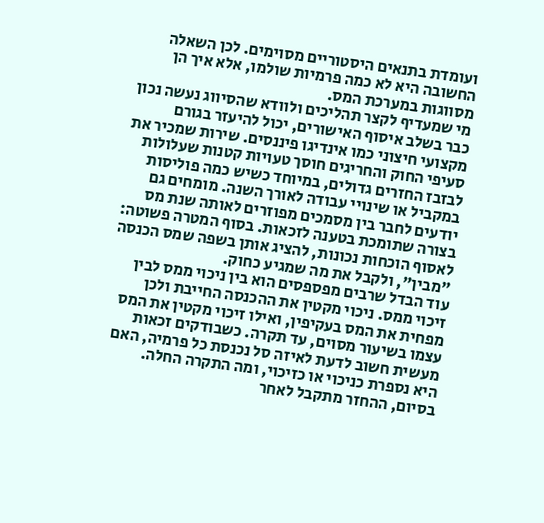ועומדת בתנאים היסטוריים מסוימים. לכן השאלה החשובה היא לא כמה פרמיות שולמו, אלא איך הן מסווגות במערכת המס.
מי שמעדיף לקצר תהליכים ולוודא שהסיווג נעשה נכון כבר בשלב איסוף האישורים, יכול להיעזר בגורם מקצועי חיצוני כמו אינדיגו פיננסים. שירות שמכיר את סעיפי החוק והחריגים חוסך טעויות קטנות שעלולות לבזבז החזרים גדולים, במיוחד כשיש כמה פוליסות במקביל או שינויי עבודה לאורך השנה. מומחים גם יודעים לחבר בין מסמכים מפוזרים לאותה שנת מס בצורה שתומכת בטענה לזכאות. בסוף המטרה פשוטה: לאסוף הוכחות נכונות, להציג אותן בשפה שמס הכנסה "מבין", ולקבל את מה שמגיע כחוק.
עוד הבדל שרבים מפספסים הוא בין ניכוי ממס לבין זיכוי ממס. ניכוי מקטין את ההכנסה החייבת ולכן מפחית את המס בעקיפין, ואילו זיכוי מקטין את המס עצמו בשיעור מסוים, עד תקרה. כשבודקים זכאות מעשית חשוב לדעת לאיזה סל נכנסת כל פרמיה, האם היא נספרת כניכוי או כזיכוי, ומה התקרה החלה. בסיום, ההחזר מתקבל לאחר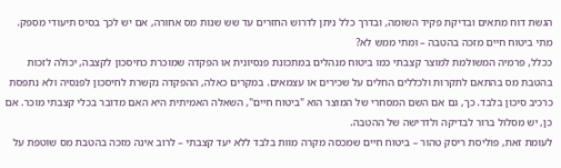הגשת דוח מתאים ובדיקת פקיד השומה, ובדרך כלל ניתן לדרוש החזרים עד שש שנות מס אחורה, אם יש לכך בסיס תיעודי מספק.
מתי ביטוח חיים מזכה בהטבה – ומתי ממש לא?
ככלל, פרמיה המשולמת למוצר קצבתי כמו ביטוח מנהלים במתכונת פנסיונית או הפקדה שמוכרת כחיסכון לקצבה, יכולה לזכות בהטבת מס בהתאם לתקרות ולכללים החלים על שכירים או עצמאים. במקרים כאלה, ההפקדה נקשרת לחיסכון לפנסיה ולא נתפסת כרכיב סיכון בלבד. כך, גם אם השם המסחרי של המוצר הוא "ביטוח חיים", השאלה האמיתית היא האם מדובר בכלי קצבתי מוכר. אם כן, יש מסלול ברור לבדיקה ולדרישה של ההטבה.
לעומת זאת, פוליסת ריסק טהור – ביטוח חיים שמכסה מקרה מוות בלבד ללא יעד קצבתי – לרוב אינה מזכה בהטבת מס שוטפת על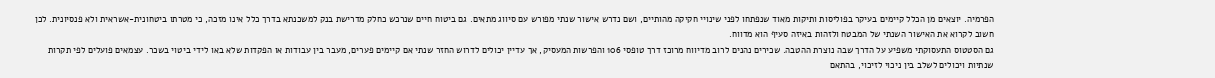הפרמיה. יוצאים מן הכלל קיימים בעיקר בפוליסות ותיקות מאוד שנפתחו לפני שינויי חקיקה מהותיים, ושם נדרש אישור שנתי מפורש עם סיווג מתאים. גם ביטוח חיים שנרכש כחלק מדרישת בנק למשכנתא בדרך כלל אינו מזכה, כי מטרתו ביטחונית-אשראית ולא פנסיונית. לכן חשוב לקרוא את האישור השנתי של המבטח ולזהות באיזה סעיף הוא מדווח.
גם הסטטוס התעסוקתי משפיע על הדרך שבה נוצרת ההטבה. שכירים נהנים לרוב מדיווח מרוכז דרך טופסי 106 והפרשות המעסיק, אך עדיין יכולים לדרוש החזר שנתי אם קיימים פערים, מעבר בין עבודות או הפקדות שלא באו לידי ביטוי בשכר. עצמאים פועלים לפי תקרות שנתיות ויכולים לשלב בין ניכוי לזיכוי, בהתאם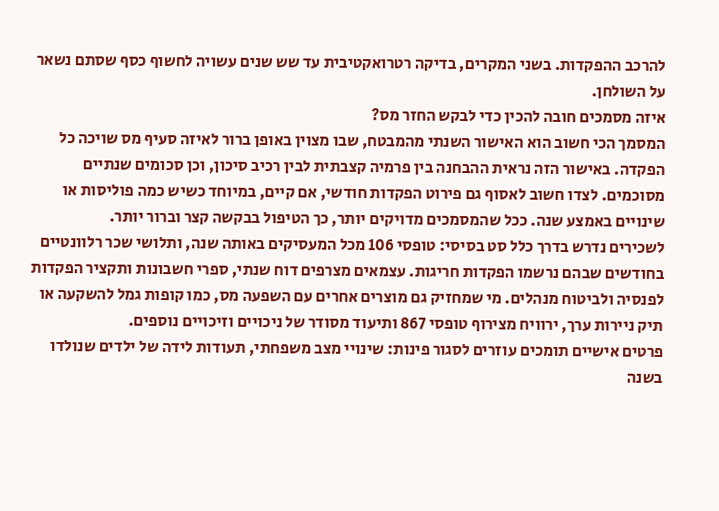להרכב ההפקדות. בשני המקרים, בדיקה רטרואקטיבית עד שש שנים עשויה לחשוף כסף שסתם נשאר על השולחן.
איזה מסמכים חובה להכין כדי לבקש החזר מס?
המסמך הכי חשוב הוא האישור השנתי מהמבטח, שבו מצוין באופן ברור לאיזה סעיף מס שויכה כל הפקדה. באישור הזה נראית ההבחנה בין פרמיה קצבתית לבין רכיב סיכון, וכן סכומים שנתיים מסוכמים. לצדו חשוב לאסוף גם פירוט הפקדות חודשי, אם קיים, במיוחד כשיש כמה פוליסות או שינויים באמצע שנה. ככל שהמסמכים מדויקים יותר, כך הטיפול בבקשה קצר וברור יותר.
לשכירים נדרש בדרך כלל סט בסיסי: טופסי 106 מכל המעסיקים באותה שנה, ותלושי שכר רלוונטיים בחודשים שבהם נרשמו הפקדות חריגות. עצמאים מצרפים דוח שנתי, ספרי חשבונות ותקציר הפקדות לפנסיה ולביטוח מנהלים. מי שמחזיק גם מוצרים אחרים עם השפעה מס, כמו קופות גמל להשקעה או תיק ניירות ערך, ירוויח מצירוף טופסי 867 ותיעוד מסודר של ניכויים וזיכויים נוספים.
פרטים אישיים תומכים עוזרים לסגור פינות: שינויי מצב משפחתי, תעודות לידה של ילדים שנולדו בשנה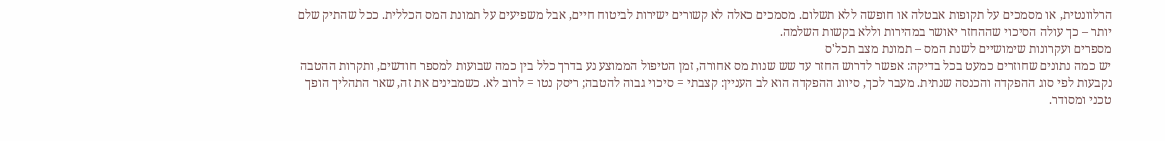הרלוונטית, או מסמכים על תקופות אבטלה או חופשה ללא תשלום. מסמכים כאלה לא קשורים ישירות לביטוח חיים, אבל משפיעים על תמונת המס הכללית. ככל שהתיק שלם יותר – כך עולה הסיכוי שההחזר יאושר במהירות וללא בקשות השלמה.
מספרים ועקרונות שימושיים לשנת המס – תמונת מצב תכל'ס
יש כמה נתונים שחוזרים כמעט בכל בדיקה: אפשר לדרוש החזר עד שש שנות מס אחורה, זמן הטיפול הממוצע נע בדרך כלל בין כמה שבועות למספר חודשים, ותקרות ההטבה נקבעות לפי סוג ההפקדה והכנסה שנתית. מעבר לכך, סיווג ההפקדה הוא לב העניין: קצבתי = סיכוי גבוה להטבה; ריסק נטו = לרוב לא. כשמבינים את זה, שאר התהליך הופך טכני ומסודר.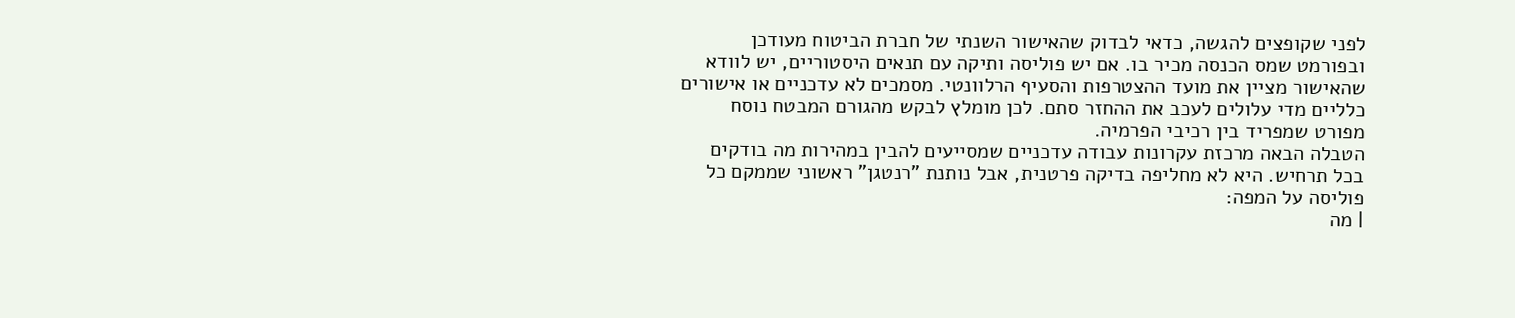לפני שקופצים להגשה, כדאי לבדוק שהאישור השנתי של חברת הביטוח מעודכן ובפורמט שמס הכנסה מכיר בו. אם יש פוליסה ותיקה עם תנאים היסטוריים, יש לוודא שהאישור מציין את מועד ההצטרפות והסעיף הרלוונטי. מסמכים לא עדכניים או אישורים כלליים מדי עלולים לעכב את ההחזר סתם. לכן מומלץ לבקש מהגורם המבטח נוסח מפורט שמפריד בין רכיבי הפרמיה.
הטבלה הבאה מרכזת עקרונות עבודה עדכניים שמסייעים להבין במהירות מה בודקים בכל תרחיש. היא לא מחליפה בדיקה פרטנית, אבל נותנת "רנטגן" ראשוני שממקם כל פוליסה על המפה:
| מה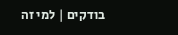בודקים | למי זה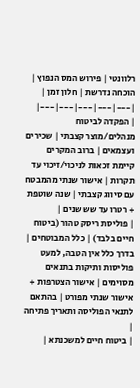רלוונטי | פירוש המס הנפוץ | הוכחה נדרשת | חלון זמן |
|---|---|---|---|---|
| הפקדה לביטוח מנהלים/מוצר קצבתי | שכירים ועצמאים | ברוב המקרים קיימת זכאות לניכוי/זיכוי עד תקרות | אישור שנתי מהמבטח עם סיווג קצבתי | שנה שוטפת + רטרו עד שש שנים |
| פוליסת ריסק טהור (ביטוח חיים בלבד) | כלל המבוטחים | בדרך כלל אין הטבה, למעט פוליסות ותיקות בתנאים מסוימים | אישור הצטרפות + אישור שנתי מפורט | בהתאם לתנאי הפוליסה ותאריך פתיחה |
| ביטוח חיים למשכנתא |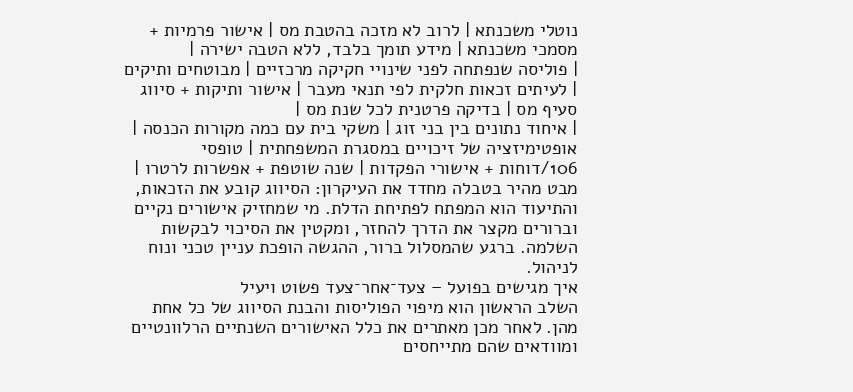נוטלי משכנתא | לרוב לא מזכה בהטבת מס | אישור פרמיות + מסמכי משכנתא | מידע תומך בלבד, ללא הטבה ישירה |
| פוליסה שנפתחה לפני שינויי חקיקה מרכזיים | מבוטחים ותיקים | לעיתים זכאות חלקית לפי תנאי מעבר | אישור ותיקות + סיווג סעיף מס | בדיקה פרטנית לכל שנת מס |
| איחוד נתונים בין בני זוג | משקי בית עם כמה מקורות הכנסה | אופטימיזציה של זיכויים במסגרת המשפחתית | טופסי 106/דוחות + אישורי הפקדות | שנה שוטפת + אפשרות לרטרו |
מבט מהיר בטבלה מחדד את העיקרון: הסיווג קובע את הזכאות, והתיעוד הוא המפתח לפתיחת הדלת. מי שמחזיק אישורים נקיים וברורים מקצר את הדרך להחזר, ומקטין את הסיכוי לבקשות השלמה. ברגע שהמסלול ברור, ההגשה הופכת עניין טכני ונוח לניהול.
איך מגישים בפועל – צעד־אחר־צעד פשוט ויעיל
השלב הראשון הוא מיפוי הפוליסות והבנת הסיווג של כל אחת מהן. לאחר מכן מאתרים את כלל האישורים השנתיים הרלוונטיים ומוודאים שהם מתייחסים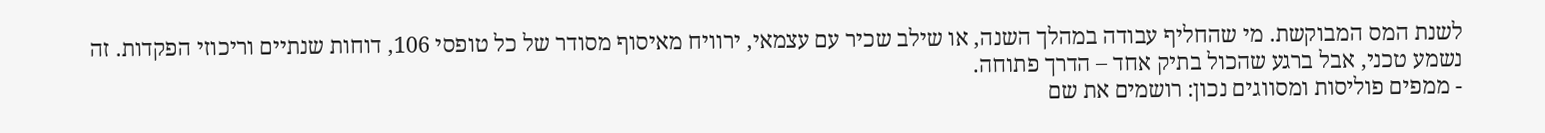לשנת המס המבוקשת. מי שהחליף עבודה במהלך השנה, או שילב שכיר עם עצמאי, ירוויח מאיסוף מסודר של כל טופסי 106, דוחות שנתיים וריכוזי הפקדות. זה נשמע טכני, אבל ברגע שהכול בתיק אחד – הדרך פתוחה.
- ממפים פוליסות ומסווגים נכון: רושמים את שם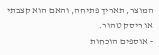המוצר, תאריך פתיחה, והאם הוא קצבתי או ריסק טהור.
- אוספים הוכחות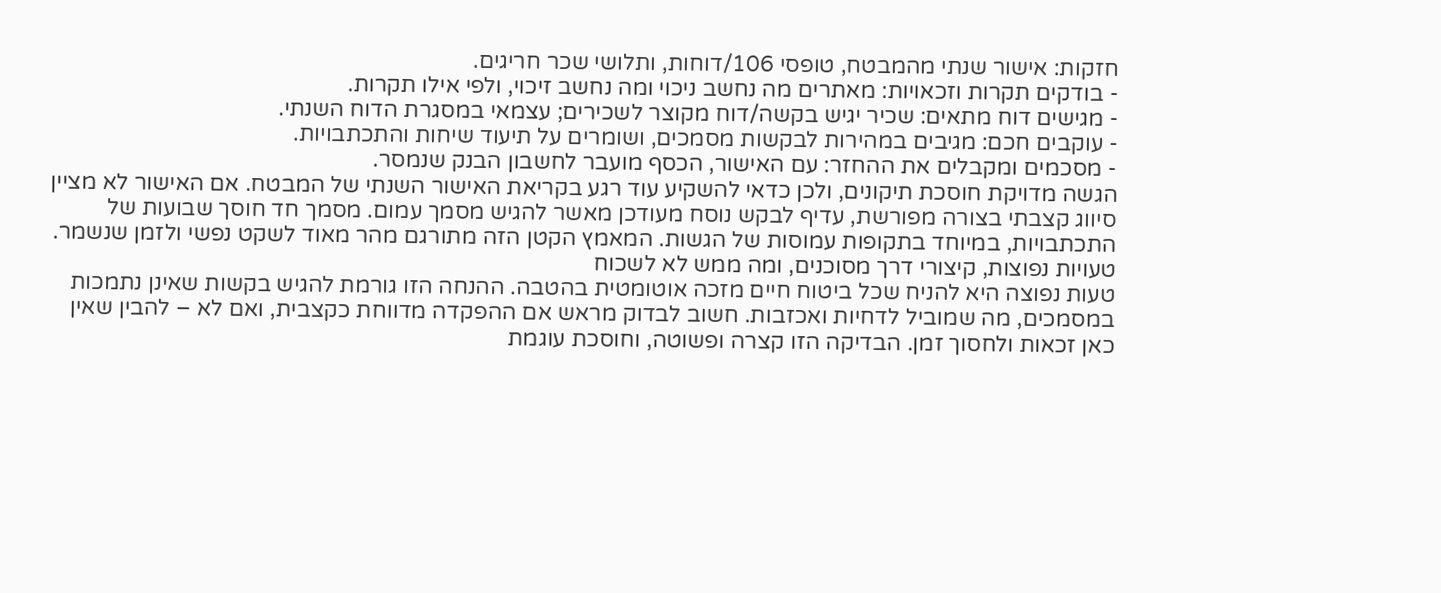חזקות: אישור שנתי מהמבטח, טופסי 106/דוחות, ותלושי שכר חריגים.
- בודקים תקרות וזכאויות: מאתרים מה נחשב ניכוי ומה נחשב זיכוי, ולפי אילו תקרות.
- מגישים דוח מתאים: שכיר יגיש בקשה/דוח מקוצר לשכירים; עצמאי במסגרת הדוח השנתי.
- עוקבים חכם: מגיבים במהירות לבקשות מסמכים, ושומרים על תיעוד שיחות והתכתבויות.
- מסכמים ומקבלים את ההחזר: עם האישור, הכסף מועבר לחשבון הבנק שנמסר.
הגשה מדויקת חוסכת תיקונים, ולכן כדאי להשקיע עוד רגע בקריאת האישור השנתי של המבטח. אם האישור לא מציין סיווג קצבתי בצורה מפורשת, עדיף לבקש נוסח מעודכן מאשר להגיש מסמך עמום. מסמך חד חוסך שבועות של התכתבויות, במיוחד בתקופות עמוסות של הגשות. המאמץ הקטן הזה מתורגם מהר מאוד לשקט נפשי ולזמן שנשמר.
טעויות נפוצות, קיצורי דרך מסוכנים, ומה ממש לא לשכוח
טעות נפוצה היא להניח שכל ביטוח חיים מזכה אוטומטית בהטבה. ההנחה הזו גורמת להגיש בקשות שאינן נתמכות במסמכים, מה שמוביל לדחיות ואכזבות. חשוב לבדוק מראש אם ההפקדה מדווחת כקצבית, ואם לא – להבין שאין כאן זכאות ולחסוך זמן. הבדיקה הזו קצרה ופשוטה, וחוסכת עוגמת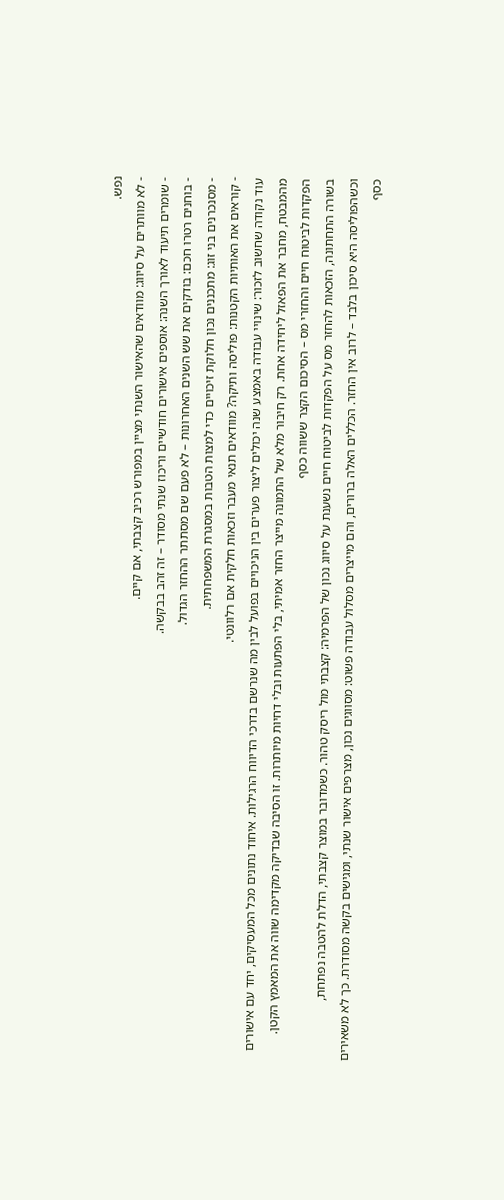נפש.
- לא מוותרים על סיווג: מוודאים שהאישור השנתי מציין במפורש רכיב קצבתי, אם קיים.
- שומרים תיעוד לאורך השנה: אוספים אישורים חודשיים וריכוז שנתי מסודר – זה זהב בבקשה.
- בוחנים רטרו חכם: בודקים את שש השנים האחרונות – לא פעם שם מסתתר ההחזר הגדול.
- מסנכרנים בני זוג: מתכננים נכון חלוקת זיכויים כדי למצות הטבות במסגרת המשפחתית.
- קוראים את האותיות הקטנות: פוליסה ותיקה? מוודאים תנאי מעבר וזכאות חלקית אם רלוונטי.
עוד נקודה שחשוב לזכור: שינויי עבודה באמצע שנה יכולים ליצור פערים בין הניכויים בפועל לבין מה שנרשם בדרכי הדיווח הרגילות. איחוד נתונים מכל המעסיקים, יחד עם אישורים מהמבטח, מחבר את הפאזל ליחידה אחת. רק חיבור מלא של התמונה מייצר החזר אמיתי, בלי הפתעות ובלי דחיות מיותרות. זו הסיבה שבדיקה מקדימה שווה את המאמץ הקטן.
הפקדות לביטוח חיים והחזרי מס – הסיכום הקצר ששווה כסף
בשורה התחתונה, הזכאות להחזר מס על הפקדות לביטוח חיים נשענת על סיווג נכון של הפרמיה: קצבתי מול ריסק טהור. כשמדובר במוצר קצבתי, הדלת להטבה נפתחת, וכשהפוליסה היא סיכון בלבד – לרוב אין החזר. הכללים האלה ברורים, והם מייצרים מסלול עבודה פשוט: מסווגים נכון, מצרפים אישור שנתי, ומגישים בקשה מסודרת. כך לא משאירים כסף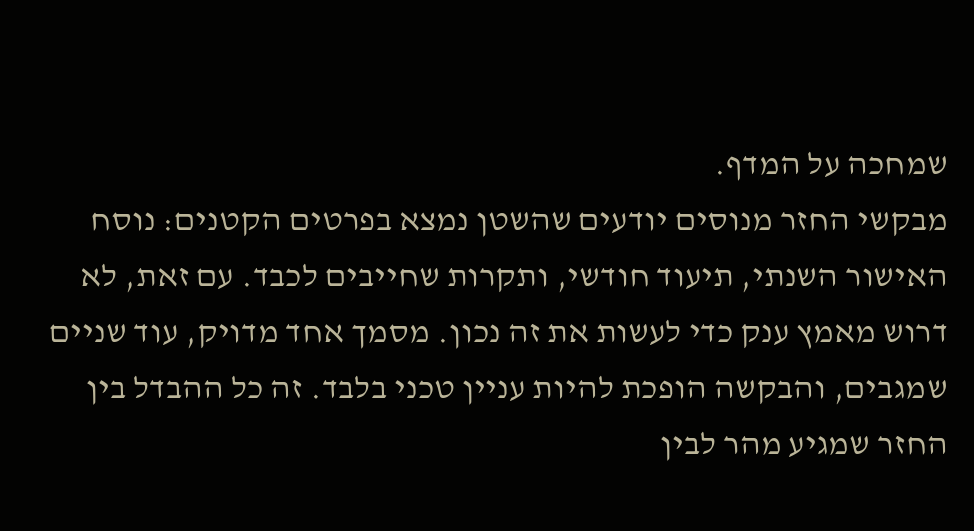שמחכה על המדף.
מבקשי החזר מנוסים יודעים שהשטן נמצא בפרטים הקטנים: נוסח האישור השנתי, תיעוד חודשי, ותקרות שחייבים לכבד. עם זאת, לא דרוש מאמץ ענק כדי לעשות את זה נכון. מסמך אחד מדויק, עוד שניים שמגבים, והבקשה הופכת להיות עניין טכני בלבד. זה כל ההבדל בין החזר שמגיע מהר לבין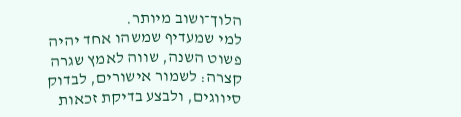הלוך־ושוב מיותר.
למי שמעדיף שמשהו אחד יהיה פשוט השנה, שווה לאמץ שגרה קצרה: לשמור אישורים, לבדוק סיווגים, ולבצע בדיקת זכאות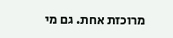מרוכזת אחת. גם מי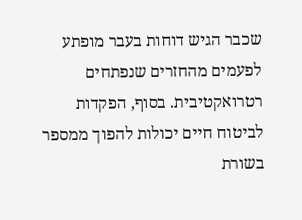שכבר הגיש דוחות בעבר מופתע לפעמים מהחזרים שנפתחים רטרואקטיבית. בסוף, הפקדות לביטוח חיים יכולות להפוך ממספר בשורת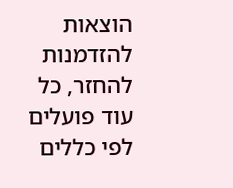הוצאות להזדמנות להחזר, כל עוד פועלים לפי כללים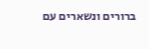ברורים ונשארים עם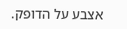אצבע על הדופק.